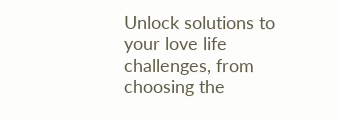Unlock solutions to your love life challenges, from choosing the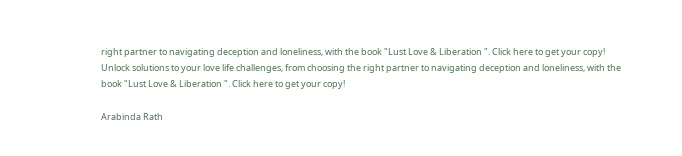right partner to navigating deception and loneliness, with the book "Lust Love & Liberation ". Click here to get your copy!
Unlock solutions to your love life challenges, from choosing the right partner to navigating deception and loneliness, with the book "Lust Love & Liberation ". Click here to get your copy!

Arabinda Rath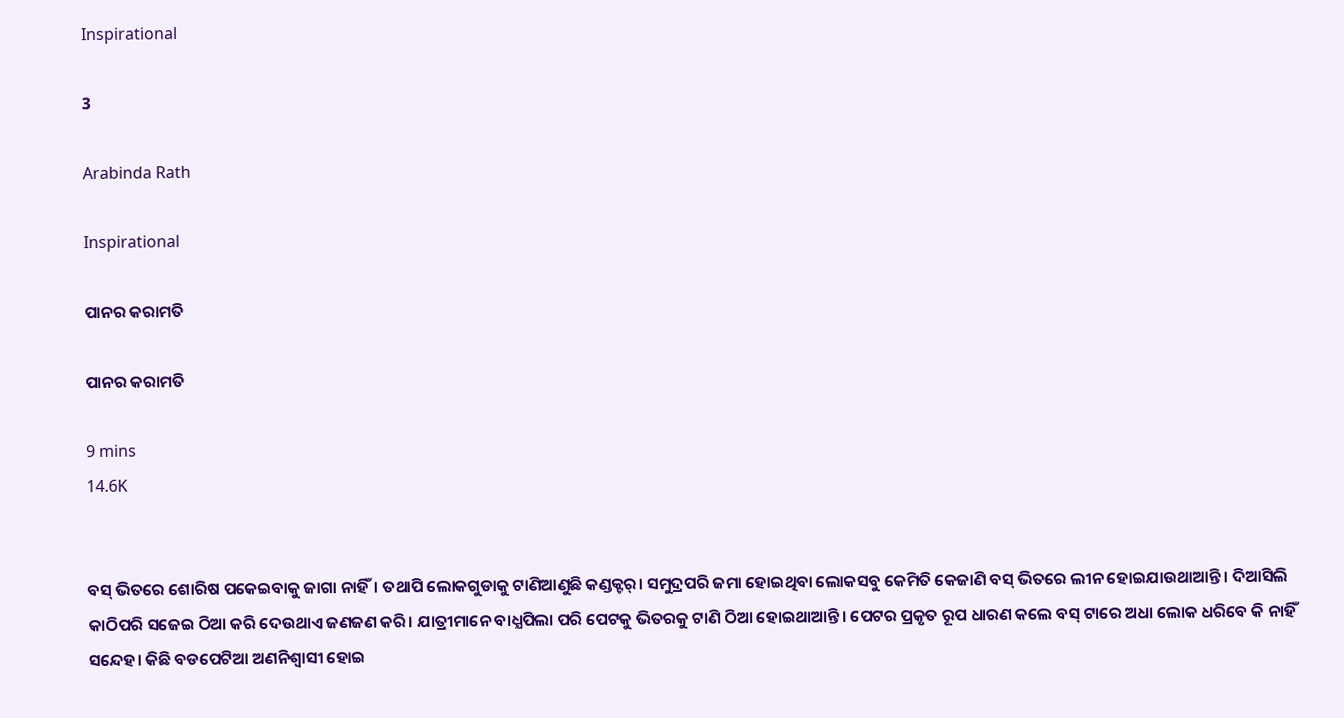Inspirational

3

Arabinda Rath

Inspirational

ପାନର କରାମତି

ପାନର କରାମତି

9 mins
14.6K


ବସ୍ ଭିତରେ ଶୋରିଷ ପକେଇବାକୁ ଜାଗା ନାହିଁ। ତଥାପି ଲୋକଗୁଡାକୁ ଟାଣିଆଣୁଛି କଣ୍ଡକ୍ଟର୍। ସମୁଦ୍ରପରି ଜମା ହୋଇଥିବା ଲୋକସବୁ କେମିତି କେଜାଣି ବସ୍ ଭିତରେ ଲୀନ ହୋଇଯାଉଥାଆନ୍ତି । ଦିଆସିଲି କାଠିପରି ସଜେଇ ଠିଆ କରି ଦେଉଥାଏ ଜଣଜଣ କରି। ଯାତ୍ରୀମାନେ ବାଧ୍ଯପିଲା ପରି ପେଟକୁ ଭିତରକୁ ଟାଣି ଠିଆ ହୋଇଥାଆନ୍ତି। ପେଟର ପ୍ରକୃତ ରୂପ ଧାରଣ କଲେ ବସ୍ ଟାରେ ଅଧା ଲୋକ ଧରିବେ କି ନାହିଁ ସନ୍ଦେହ। କିଛି ବଡପେଟିଆ ଅଣନିଶ୍ବାସୀ ହୋଇ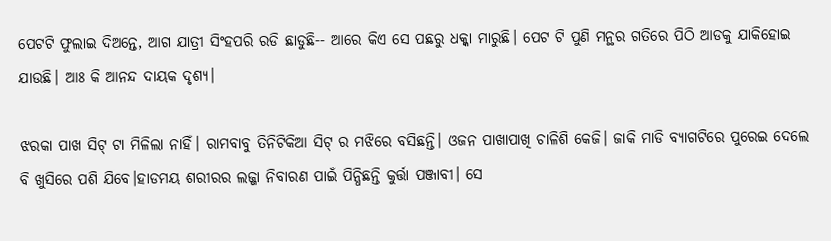ପେଟଟି ଫୁଲାଇ ଦିଅନ୍ତେ, ଆଗ ଯାତ୍ରୀ ସିଂହପରି ରଡି ଛାଡୁଛି-- ଆରେ କିଏ ସେ ପଛରୁ ଧକ୍କା ମାରୁଛି। ପେଟ ଟି ପୁଣି ମନ୍ଥର ଗତିରେ ପିଠି ଆଡକୁ ଯାକିହୋଇ ଯାଉଛି। ଆଃ କି ଆନନ୍ଦ ଦାୟକ ଦୃଶ୍ଯ।

ଝରକା ପାଖ ସିଟ୍ ଟା ମିଳିଲା ନାହିଁ। ରାମବାବୁ ତିନିଟିକିଆ ସିଟ୍ ର ମଝିରେ ବସିଛନ୍ତି। ଓଜନ ପାଖାପାଖି ଚାଳିଶି କେଜି। ଜାକି ମାଡି ବ୍ଯାଗଟିରେ ପୁରେଇ ଦେଲେ ବି ଖୁସିରେ ପଶି ଯିବେ।ହାଡମୟ ଶରୀରର ଲଜ୍ଜା ନିବାରଣ ପାଇଁ ପିନ୍ଧିଛନ୍ତି କୁର୍ତ୍ତା ପଞ୍ଜାବୀ। ସେ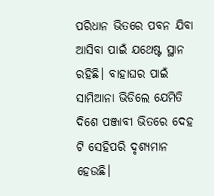ପରିଧାନ ଭିତରେ ପବନ ଯିବା ଆସିବା ପାଇଁ ଯଥେଷ୍ଟ ସ୍ଥାନ ରହିଛି। ବାହାଘର ପାଇଁ ସାମିଆନା ଭିଡିଲେ ଯେମିତି ଦିଶେ ପଞ୍ଜାବୀ ଭିତରେ ଦେହ ଟି ସେହିପରି ଦୃଶ୍ଯମାନ ହେଉଛି।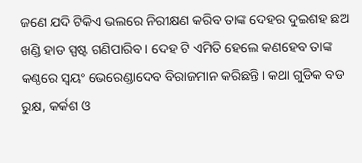ଜଣେ ଯଦି ଟିକିଏ ଭଲରେ ନିରୀକ୍ଷଣ କରିବ ତାଙ୍କ ଦେହର ଦୁଇଶହ ଛଅ ଖଣ୍ଡି ହାଡ ସ୍ପଷ୍ଟ ଗଣିପାରିବ। ଦେହ ଟି ଏମିତି ହେଲେ କଣହେବ ତାଙ୍କ କଣ୍ଠରେ ସ୍ବୟଂ ଭେରେଣ୍ଡାଦେବ ବିରାଜମାନ କରିଛନ୍ତି। କଥା ଗୁଡିକ ବଡ ରୁକ୍ଷ, କର୍କଶ ଓ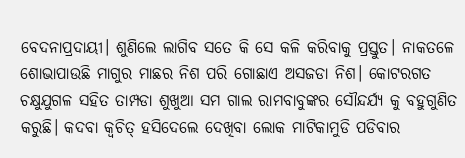ବେଦନାପ୍ରଦାୟୀ। ଶୁଣିଲେ ଲାଗିବ ସତେ କି ସେ କଳି କରିବାକୁ ପ୍ରସ୍ତୁତ। ନାକତଳେ ଶୋଭାପାଉଛି ମାଗୁର ମାଛର ନିଶ ପରି ଗୋଛାଏ ଅସଜଡା ନିଶ। କୋଟରଗତ ଚକ୍ଷୁଯୁଗଳ ସହିତ ତାମ୍ପଡା ଶୁଖୁଆ ସମ ଗାଲ ରାମବାବୁଙ୍କର ସୌନ୍ଦର୍ଯ୍ଯ କୁ ବହୁଗୁଣିତ କରୁଛି। କଦବା କ୍ବଚିତ୍ ହସିଦେଲେ ଦେଖିବା ଲୋକ ମାଟିକାମୁଡି ପଡିବାର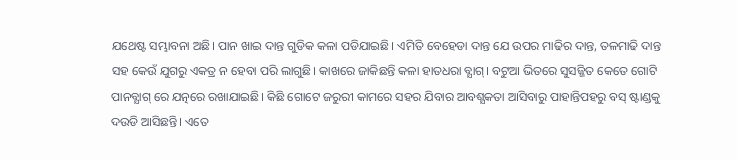ଯଥେଷ୍ଟ ସମ୍ଭାବନା ଅଛି। ପାନ ଖାଇ ଦାନ୍ତ ଗୁଡିକ କଳା ପଡିଯାଇଛି। ଏମିତି ବେହେଡା ଦାନ୍ତ ଯେ ଉପର ମାଢିର ଦାନ୍ତ, ତଳମାଢି ଦାନ୍ତ ସହ କେଉଁ ଯୁଗରୁ ଏକତ୍ର ନ ହେବା ପରି ଲାଗୁଛି। କାଖରେ ଜାକିଛନ୍ତି କଳା ହାତଧରା ବ୍ଯାଗ୍। ବଟୁଆ ଭିତରେ ସୁସଜ୍ଜିତ କେତେ ଗୋଟି ପାନବ୍ଯାଗ୍ ରେ ଯତ୍ନରେ ରଖାଯାଇଛି। କିଛି ଗୋଟେ ଜରୁରୀ କାମରେ ସହର ଯିବାର ଆବଶ୍ଯକତା ଆସିବାରୁ ପାହାନ୍ତିପହରୁ ବସ୍ ଷ୍ଟାଣ୍ଡକୁ ଦଉଡି ଆସିଛନ୍ତି। ଏତେ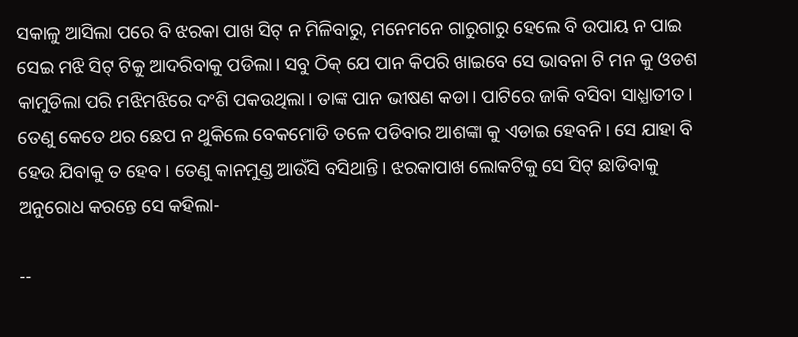ସକାଳୁ ଆସିଲା ପରେ ବି ଝରକା ପାଖ ସିଟ୍ ନ ମିଳିବାରୁ, ମନେମନେ ଗାରୁଗାରୁ ହେଲେ ବି ଉପାୟ ନ ପାଇ ସେଇ ମଝି ସିଟ୍ ଟିକୁ ଆଦରିବାକୁ ପଡିଲା। ସବୁ ଠିକ୍ ଯେ ପାନ କିପରି ଖାଇବେ ସେ ଭାବନା ଟି ମନ କୁ ଓଡଶ କାମୁଡିଲା ପରି ମଝିମଝିରେ ଦଂଶି ପକଉଥିଲା। ତାଙ୍କ ପାନ ଭୀଷଣ କଡା। ପାଟିରେ ଜାକି ବସିବା ସାଧ୍ଯାତୀତ। ତେଣୁ କେତେ ଥର ଛେପ ନ ଥୁକିଲେ ବେକମୋଡି ତଳେ ପଡିବାର ଆଶଙ୍କା କୁ ଏଡାଇ ହେବନି। ସେ ଯାହା ବି ହେଉ ଯିବାକୁ ତ ହେବ। ତେଣୁ କାନମୁଣ୍ଡ ଆଉଁସି ବସିଥାନ୍ତି। ଝରକାପାଖ ଲୋକଟିକୁ ସେ ସିଟ୍ ଛାଡିବାକୁ ଅନୁରୋଧ କରନ୍ତେ ସେ କହିଲା-

--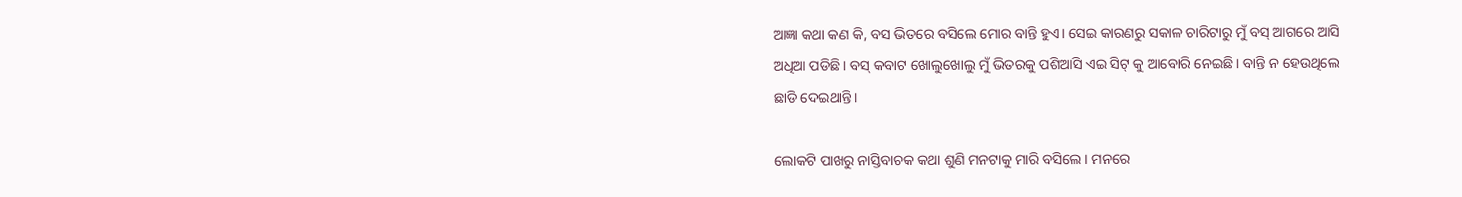ଆଜ୍ଞା କଥା କଣ କି, ବସ ଭିତରେ ବସିଲେ ମୋର ବାନ୍ତି ହୁଏ। ସେଇ କାରଣରୁ ସକାଳ ଚାରିଟାରୁ ମୁଁ ବସ୍ ଆଗରେ ଆସି ଅଧିଆ ପଡିଛି। ବସ୍ କବାଟ ଖୋଲୁଖୋଲୁ ମୁଁ ଭିତରକୁ ପଶିଆସି ଏଇ ସିଟ୍ କୁ ଆବୋରି ନେଇଛି। ବାନ୍ତି ନ ହେଉଥିଲେ ଛାଡି ଦେଇଥାନ୍ତି।

ଲୋକଟି ପାଖରୁ ନାସ୍ତିବାଚକ କଥା ଶୁଣି ମନଟାକୁ ମାରି ବସିଲେ। ମନରେ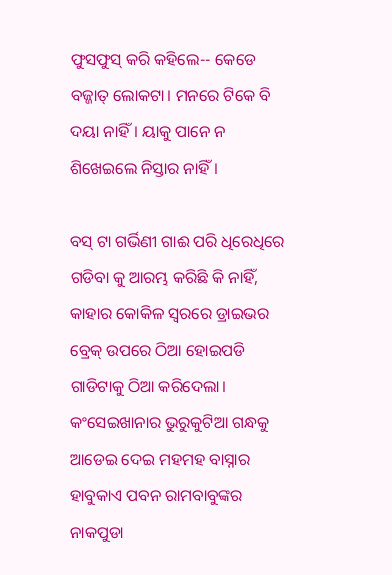ଫୁସଫୁସ୍ କରି କହିଲେ-- କେଡେ ବଜ୍ଜାତ୍ ଲୋକଟା। ମନରେ ଟିକେ ବି ଦୟା ନାହିଁ। ୟାକୁ ପାନେ ନ ଶିଖେଇଲେ ନିସ୍ତାର ନାହିଁ।

ବସ୍ ଟା ଗର୍ଭିଣୀ ଗାଈ ପରି ଧିରେଧିରେ ଗଡିବା କୁ ଆରମ୍ଭ କରିଛି କି ନାହିଁ, କାହାର କୋକିଳ ସ୍ବରରେ ଡ୍ରାଇଭର ବ୍ରେକ୍ ଉପରେ ଠିଆ ହୋଇପଡି ଗାଡିଟାକୁ ଠିଆ କରିଦେଲା। କଂସେଇଖାନାର ଭୁରୁକୁଟିଆ ଗନ୍ଧକୁ ଆଡେଇ ଦେଇ ମହମହ ବାସ୍ନାର ହାବୁକାଏ ପବନ ରାମବାବୁଙ୍କର ନାକପୁଡା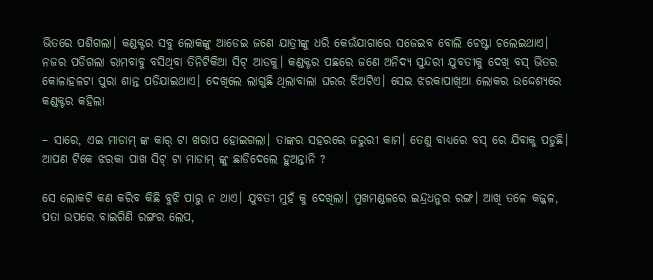ଭିତରେ ପଶିଗଲା। କଣ୍ଡକ୍ଟର ସବୁ ଲୋକଙ୍କୁ ଆଡେଇ ଜଣେ ଯାତ୍ରୀଙ୍କୁ ଧରି କେଉଁଯାଗାରେ ସଜେଇବ ବୋଲି ଚେଷ୍ଟା ଚଲେଇଥାଏ। ନଜର ପଡିଗଲା ରାମବାବୁ ବସିଥିବା ତିନିଟିକିଆ ସିଟ୍ ଆଡକୁ। କଣ୍ଡକ୍ଟର ପଛରେ ଜଣେ ଅନିଦ୍ଯ ସୁନ୍ଦରୀ ଯୁବତୀକୁ ଦେଖି ବସ୍ ଭିତର କୋଳାହଳଟା ପୁରା ଶାନ୍ତ ପଡିଯାଇଥାଏ। ଦେଖିଲେ ଲାଗୁଛି ଥିଲାବାଲା ଘରର ଝିଅଟିଏ। ସେଇ ଝରକାପାଖିଆ ଲୋକର ଉଦ୍ଦେଶ୍ଯରେ କଣ୍ଡକ୍ଟର କହିଲା

– ସାରେ, ଏଇ ମାଡାମ୍ ଙ୍କ କାର୍ ଟା ଖରାପ ହୋଇଗଲା। ତାଙ୍କର ସହରରେ ଜରୁରୀ କାମ। ତେଣୁ ବାଧ୍ଯରେ ବସ୍ ରେ ଯିବାକୁ ପଡୁଛି। ଆପଣ ଟିକେ ଝରକା ପାଖ ସିଟ୍ ଟା ମାଡାମ୍ ଙ୍କୁ ଛାଡିଦେଲେ ହୁଅନ୍ତାନି ?

ସେ ଲୋକଟି କଣ କରିବ କିଛି ବୁଝି ପାରୁ ନ ଥାଏ। ଯୁବତୀ ମୁହଁ କୁ ଦେଖିଲା। ମୁଖମଣ୍ଡଳରେ ଇନ୍ଦ୍ରଧନୁର ରଙ୍ଗ। ଆଖି ତଳେ କଜ୍ଜଳ, ପତା ଉପରେ ବାଇଗିଣି ରଙ୍ଗର ଲେପ,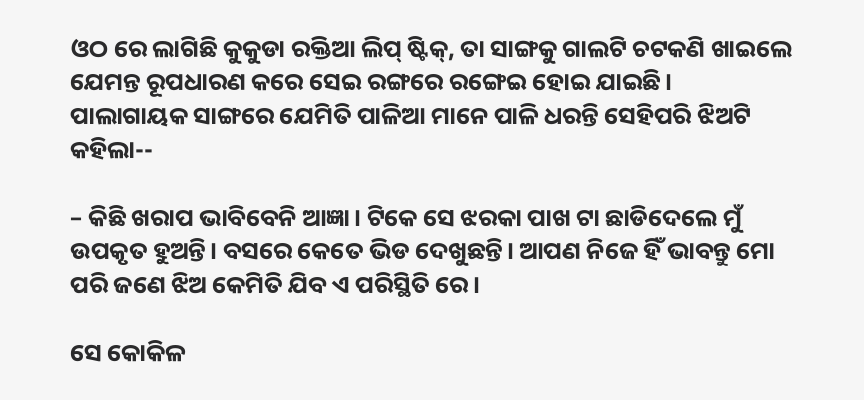ଓଠ ରେ ଲାଗିଛି କୁକୁଡା ରକ୍ତିଆ ଲିପ୍ ଷ୍ଟିକ୍, ତା ସାଙ୍ଗକୁ ଗାଲଟି ଚଟକଣି ଖାଇଲେ ଯେମନ୍ତ ରୂପଧାରଣ କରେ ସେଇ ରଙ୍ଗରେ ରଙ୍ଗେଇ ହୋଇ ଯାଇଛି। ପାଲାଗାୟକ ସାଙ୍ଗରେ ଯେମିତି ପାଳିଆ ମାନେ ପାଳି ଧରନ୍ତି ସେହିପରି ଝିଅଟି କହିଲା--

– କିଛି ଖରାପ ଭାବିବେନି ଆଜ୍ଞା। ଟିକେ ସେ ଝରକା ପାଖ ଟା ଛାଡିଦେଲେ ମୁଁ ଉପକୃତ ହୁଅନ୍ତି। ବସରେ କେତେ ଭିଡ ଦେଖୁଛନ୍ତି। ଆପଣ ନିଜେ ହିଁ ଭାବନ୍ତୁ ମୋ ପରି ଜଣେ ଝିଅ କେମିତି ଯିବ ଏ ପରିସ୍ଥିତି ରେ।

ସେ କୋକିଳ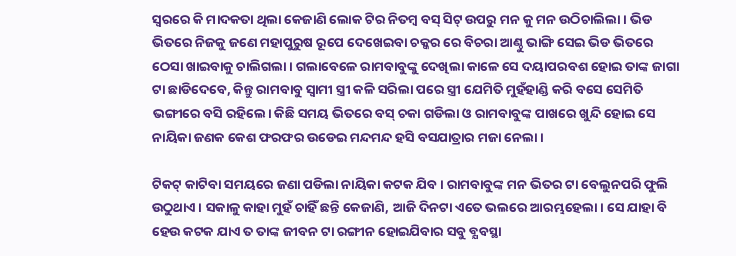ସ୍ବରରେ କି ମାଦକତା ଥିଲା କେଜାଣି ଲୋକ ଟିର ନିତମ୍ବ ବସ୍ ସିଟ୍ ଉପରୁ ମନ କୁ ମନ ଉଠିଚାଲିଲା। ଭିଡ ଭିତରେ ନିଜକୁ ଜଣେ ମହାପୁରୁଷ ରୂପେ ଦେଖେଇବା ଚକ୍କର ରେ ବିଚରା ଆଣ୍ଠୁ ଭାଙ୍ଗି ସେଇ ଭିଡ ଭିତରେ ଠେସା ଖାଇବାକୁ ଚାଲିଗଲା। ଗଲାବେଳେ ରାମବାବୁଙ୍କୁ ଦେଖିଲା କାଳେ ସେ ଦୟାପରବଶ ହୋଇ ତାଙ୍କ ଜାଗା ଟା ଛାଡିଦେବେ, କିନ୍ତୁ ରାମବାବୁ ସ୍ବାମୀ ସ୍ତ୍ରୀ କଳି ସରିଲା ପରେ ସ୍ତ୍ରୀ ଯେମିତି ମୁହଁହାଣ୍ଡି କରି ବସେ ସେମିତି ଭଙ୍ଗୀରେ ବସି ରହିଲେ। କିଛି ସମୟ ଭିତରେ ବସ୍ ଚକା ଗଡିଲା ଓ ରାମବାବୁଙ୍କ ପାଖରେ ଖୁନ୍ଦି ହୋଇ ସେ ନାୟିକା ଜଣକ କେଶ ଫରଫର ଉଡେଇ ମନ୍ଦମନ୍ଦ ହସି ବସଯାତ୍ରାର ମଜା ନେଲା।

ଟିକଟ୍ କାଟିବା ସମୟରେ ଜଣା ପଡିଲା ନାୟିକା କଟକ ଯିବ। ରାମବାବୁଙ୍କ ମନ ଭିତର ଟା ବେଲୁନପରି ଫୁଲି ଉଠୁଥାଏ। ସକାଳୁ କାହା ମୁହଁ ଚାହିଁ ଛନ୍ତି କେଜାଣି, ଆଜି ଦିନଟା ଏତେ ଭଲରେ ଆରମ୍ଭହେଲା। ସେ ଯାହା ବି ହେଉ କଟକ ଯାଏ ତ ତାଙ୍କ ଜୀବନ ଟା ରଙ୍ଗୀନ ହୋଇଯିବାର ସବୁ ବ୍ଯବସ୍ଥା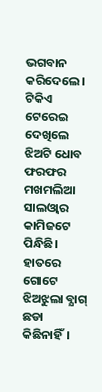ଭଗବାନ କରିଦେଲେ। ଟିକିଏ ଟେରେଇ ଦେଖିଲେ ଝିଅଟି ଧୋବ ଫରଫର ମଖମଲିଆ ସାଲଓ୍ବାର କାମିଜଟେ ପିନ୍ଧିଛି। ହାତରେ ଗୋଟେ ଝିଅଝୁଲା ବ୍ଯାଗ୍ ଛଡା କିଛିନାହିଁ।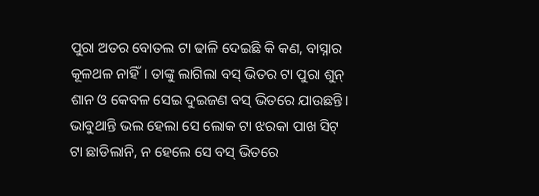ପୁରା ଅତର ବୋତଲ ଟା ଢାଳି ଦେଇଛି କି କଣ, ବାସ୍ନାର କୂଳଥଳ ନାହିଁ। ତାଙ୍କୁ ଲାଗିଲା ବସ୍ ଭିତର ଟା ପୁରା ଶୁନ୍ ଶାନ ଓ କେବଳ ସେଇ ଦୁଇଜଣ ବସ୍ ଭିତରେ ଯାଉଛନ୍ତି। ଭାବୁଥାନ୍ତି ଭଲ ହେଲା ସେ ଲୋକ ଟା ଝରକା ପାଖ ସିଟ୍ ଟା ଛାଡିଲାନି, ନ ହେଲେ ସେ ବସ୍ ଭିତରେ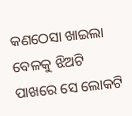କଣଠେସା ଖାଇଲା ବେଳକୁ ଝିଅଟି ପାଖରେ ସେ ଲୋକଟି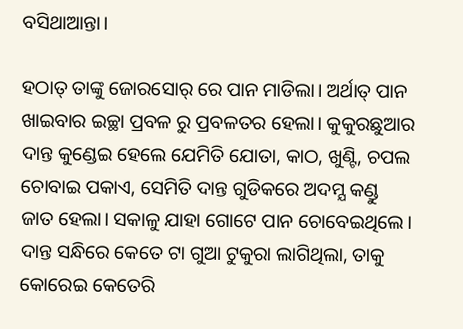ବସିଥାଆନ୍ତା।

ହଠାତ୍ ତାଙ୍କୁ ଜୋରସୋର୍ ରେ ପାନ ମାଡିଲା। ଅର୍ଥାତ୍ ପାନ ଖାଇବାର ଇଚ୍ଛା ପ୍ରବଳ ରୁ ପ୍ରବଳତର ହେଲା। କୁକୁରଛୁଆର ଦାନ୍ତ କୁଣ୍ଡେଇ ହେଲେ ଯେମିତି ଯୋତା, କାଠ, ଖୁଣ୍ଟି, ଚପଲ ଚୋବାଇ ପକାଏ, ସେମିତି ଦାନ୍ତ ଗୁଡିକରେ ଅଦମ୍ଯ କଣ୍ଡୁ ଜାତ ହେଲା। ସକାଳୁ ଯାହା ଗୋଟେ ପାନ ଚୋବେଇଥିଲେ। ଦାନ୍ତ ସନ୍ଧିରେ କେତେ ଟା ଗୁଆ ଟୁକୁରା ଲାଗିଥିଲା, ତାକୁ କୋରେଇ କେତେରି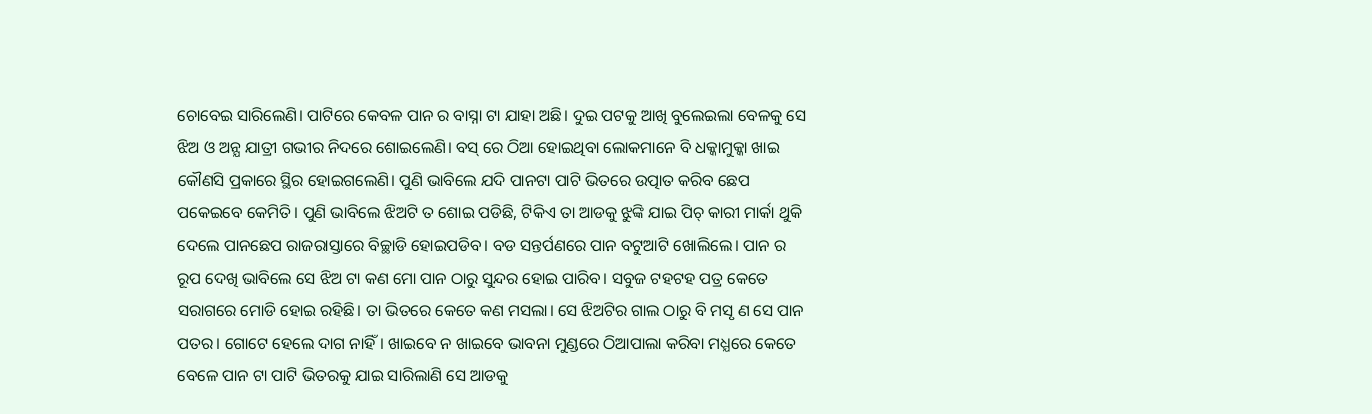ଚୋବେଇ ସାରିଲେଣି। ପାଟିରେ କେବଳ ପାନ ର ବାସ୍ନା ଟା ଯାହା ଅଛି। ଦୁଇ ପଟକୁ ଆଖି ବୁଲେଇଲା ବେଳକୁ ସେ ଝିଅ ଓ ଅନ୍ଯ ଯାତ୍ରୀ ଗଭୀର ନିଦରେ ଶୋଇଲେଣି। ବସ୍ ରେ ଠିଆ ହୋଇଥିବା ଲୋକମାନେ ବି ଧକ୍କାମୁକ୍କା ଖାଇ କୌଣସି ପ୍ରକାରେ ସ୍ଥିର ହୋଇଗଲେଣି। ପୁଣି ଭାବିଲେ ଯଦି ପାନଟା ପାଟି ଭିତରେ ଉତ୍ପାତ କରିବ ଛେପ ପକେଇବେ କେମିତି। ପୁଣି ଭାବିଲେ ଝିଅଟି ତ ଶୋଇ ପଡିଛି, ଟିକିଏ ତା ଆଡକୁ ଝୁଙ୍କି ଯାଇ ପିଚ୍ କାରୀ ମାର୍କା ଥୁକି ଦେଲେ ପାନଛେପ ରାଜରାସ୍ତାରେ ବିଚ୍ଛାଡି ହୋଇପଡିବ। ବଡ ସନ୍ତର୍ପଣରେ ପାନ ବଟୁଆଟି ଖୋଲିଲେ। ପାନ ର ରୂପ ଦେଖି ଭାବିଲେ ସେ ଝିଅ ଟା କଣ ମୋ ପାନ ଠାରୁ ସୁନ୍ଦର ହୋଇ ପାରିବ। ସବୁଜ ଟହଟହ ପତ୍ର କେତେ ସରାଗରେ ମୋଡି ହୋଇ ରହିଛି। ତା ଭିତରେ କେତେ କଣ ମସଲା। ସେ ଝିଅଟିର ଗାଲ ଠାରୁ ବି ମସୃ ଣ ସେ ପାନ ପତର। ଗୋଟେ ହେଲେ ଦାଗ ନାହିଁ। ଖାଇବେ ନ ଖାଇବେ ଭାବନା ମୁଣ୍ଡରେ ଠିଆପାଲା କରିବା ମଧ୍ଯରେ କେତେ ବେଳେ ପାନ ଟା ପାଟି ଭିତରକୁ ଯାଇ ସାରିଲାଣି ସେ ଆଡକୁ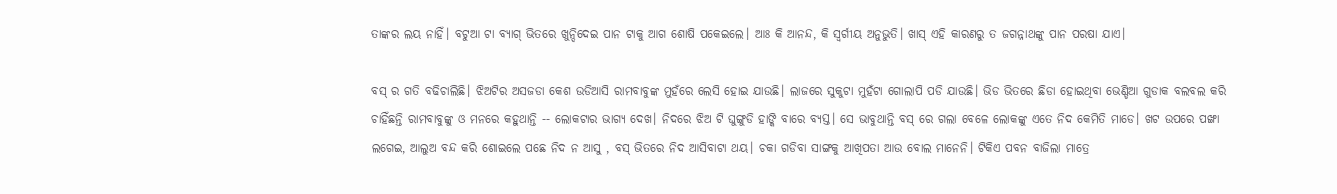ତାଙ୍କର ଲୟ ନାହିଁ। ବଟୁଆ ଟା ବ୍ଯାଗ୍ ଭିତରେ ଖୁନ୍ଦିଦେଇ ପାନ ଟାକୁ ଆଗ ଶୋଷି ପକେଇଲେ। ଆଃ କି ଆନନ୍ଦ, କି ସ୍ବର୍ଗୀୟ ଅନୁଭୁତି। ଖାସ୍ ଏହି କାରଣରୁ ତ ଜଗନ୍ନାଥଙ୍କୁ ପାନ ପରଷା ଯାଏ।

ବସ୍ ର ଗତି ବଢିଚାଲିଛି। ଝିଅଟିର ଅସଜଡା କେଶ ଉଡିଆସି ରାମବାବୁଙ୍କ ମୁହଁରେ ଲେସି ହୋଇ ଯାଉଛି। ଲାଜରେ ସୁକୁଟା ମୁହଁଟା ଗୋଲାପି ପଡି ଯାଉଛି। ଭିଡ ଭିତରେ ଛିଡା ହୋଇଥିବା ଭେଣ୍ଡିଆ ଗୁଡାକ ବଲବଲ କରି ଚାହିଁଛନ୍ତି ରାମବାବୁଙ୍କୁ ଓ ମନରେ କହୁଥାନ୍ତି -- ଲୋକଟାର ଭାଗ୍ଯ ଦେଖ। ନିଦରେ ଝିଅ ଟି ଘୁଙ୍ଗୁଡି ହାଙ୍କି ବାରେ ବ୍ଯସ୍ତ। ସେ ଭାବୁଥାନ୍ତି ବସ୍ ରେ ଗଲା ବେଳେ ଲୋକଙ୍କୁ ଏତେ ନିଦ କେମିତି ମାଡେ। ଖଟ ଉପରେ ପଙ୍ଖା ଲଗେଇ, ଆଲୁଅ ବନ୍ଦ କରି ଶୋଇଲେ ପଛେ ନିଦ ନ ଆସୁ , ବସ୍ ଭିତରେ ନିଦ ଆସିବାଟା ଥୟ। ଚକା ଗଡିବା ସାଙ୍ଗକୁ ଆଖିପତା ଆଉ ବୋଲ ମାନେନି। ଟିକିଏ ପବନ ବାଜିଲା ମାତ୍ରେ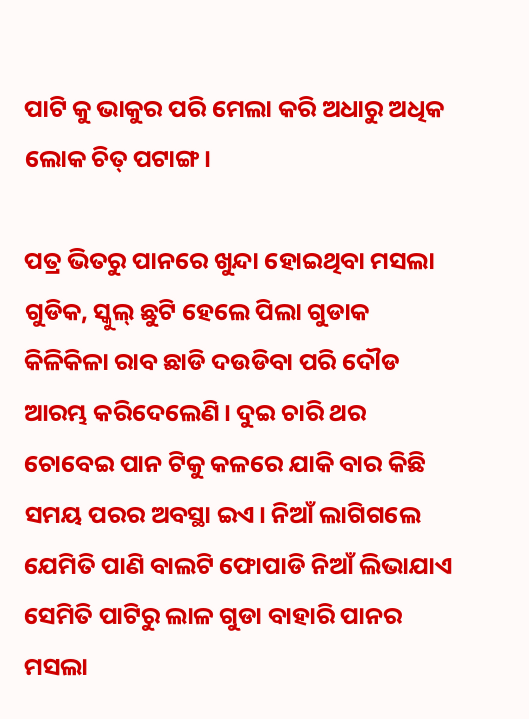ପାଟି କୁ ଭାକୁର ପରି ମେଲା କରି ଅଧାରୁ ଅଧିକ ଲୋକ ଚିତ୍ ପଟାଙ୍ଗ।

ପତ୍ର ଭିତରୁ ପାନରେ ଖୁନ୍ଦା ହୋଇଥିବା ମସଲା ଗୁଡିକ, ସ୍କୁଲ୍ ଛୁଟି ହେଲେ ପିଲା ଗୁଡାକ କିଳିକିଳା ରାବ ଛାଡି ଦଉଡିବା ପରି ଦୌଡ ଆରମ୍ଭ କରିଦେଲେଣି। ଦୁଇ ଚାରି ଥର ଚୋବେଇ ପାନ ଟିକୁ କଳରେ ଯାକି ବାର କିଛି ସମୟ ପରର ଅବସ୍ଥା ଇଏ। ନିଆଁ ଲାଗିଗଲେ ଯେମିତି ପାଣି ବାଲଟି ଫୋପାଡି ନିଆଁ ଲିଭାଯାଏ ସେମିତି ପାଟିରୁ ଲାଳ ଗୁଡା ବାହାରି ପାନର ମସଲା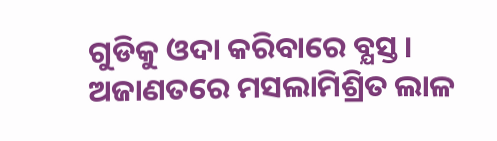ଗୁଡିକୁ ଓଦା କରିବାରେ ବ୍ଯସ୍ତ। ଅଜାଣତରେ ମସଲାମିଶ୍ରିତ ଲାଳ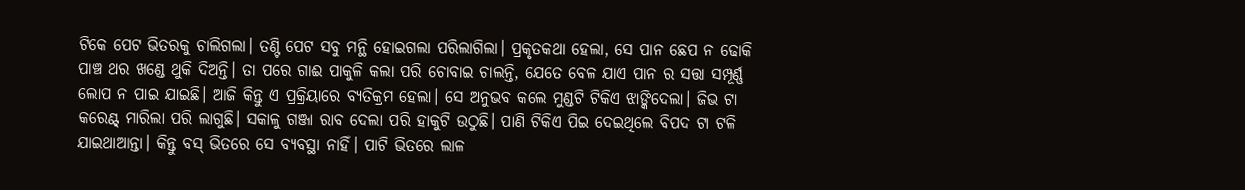ଟିକେ ପେଟ ଭିତରକୁ ଚାଲିଗଲା। ତଣ୍ଟି ପେଟ ସବୁ ମନ୍ଥି ହୋଇଗଲା ପରିଲାଗିଲା। ପ୍ରକୃତକଥା ହେଲା, ସେ ପାନ ଛେପ ନ ଢୋକି ପାଞ୍ଚ ଥର ଖଣ୍ଡେ ଥୁକି ଦିଅନ୍ତି। ତା ପରେ ଗାଈ ପାକୁଳି କଲା ପରି ଚୋବାଇ ଚାଲନ୍ତି, ଯେତେ ବେଳ ଯାଏ ପାନ ର ସତ୍ତା ସମ୍ପୂର୍ଣ୍ଣ ଲୋପ ନ ପାଇ ଯାଇଛି। ଆଜି କିନ୍ତୁ ଏ ପ୍ରକ୍ରିୟାରେ ବ୍ଯତିକ୍ରମ ହେଲା। ସେ ଅନୁଭବ କଲେ ମୁଣ୍ଡଟି ଟିକିଏ ଝାଙ୍କିଦେଲା। ଜିଭ ଟା କରେଣ୍ଟ୍ ମାରିଲା ପରି ଲାଗୁଛି। ସକାଳୁ ଗଞ୍ଜା ରାବ ଦେଲା ପରି ହାକୁଟି ଉଠୁଛି। ପାଣି ଟିକିଏ ପିଇ ଦେଇଥିଲେ ବିପଦ ଟା ଟଳି ଯାଇଥାଆନ୍ତା। କିନ୍ତୁ ବସ୍ ଭିତରେ ସେ ବ୍ଯବସ୍ଥା ନାହିଁ। ପାଟି ଭିତରେ ଲାଳ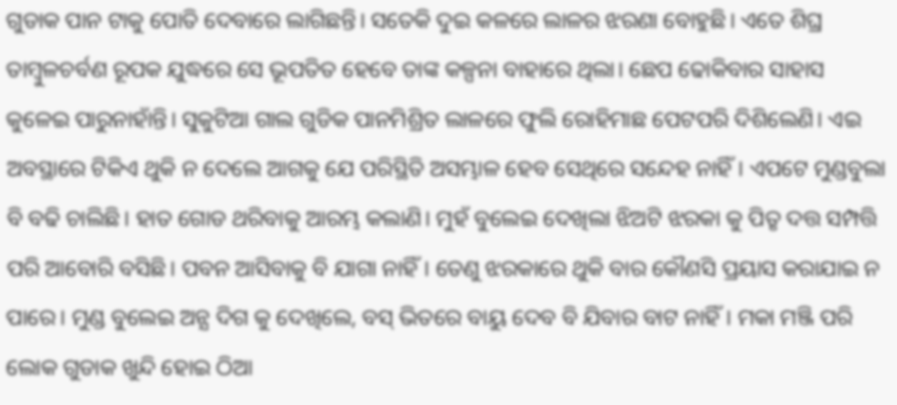ଗୁଡାକ ପାନ ଟାକୁ ପୋତି ଦେବାରେ ଲାଗିଛନ୍ତି। ସତେକି ଦୁଇ କଳରେ ଲାଳର ଝରଣା ବୋହୁଛି। ଏତେ ଶିଘ୍ର ତାମ୍ବୁଳଚର୍ବଣ ରୂପକ ଯୁଦ୍ଧରେ ସେ ଭୂପତିତ ହେବେ ତାଙ୍କ କଳ୍ପନା ବାହାରେ ଥିଲା। ଛେପ ଢୋକିବାର ସାହାସ କୁଳେଇ ପାରୁନାହାଁନ୍ତି। ସୁକୁଟିଆ ଗାଲ ଗୁଡିକ ପାନମିଶ୍ରିତ ଲାଳରେ ଫୁଲି ରୋହିମାଛ ପେଟପରି ଦିଶିଲେଣି। ଏଇ ଅବସ୍ଥାରେ ଟିକିଏ ଥୁକି ନ ଦେଲେ ଆଗକୁ ଯେ ପରିସ୍ଥିତି ଅସମ୍ଭାଳ ହେବ ସେଥିରେ ସନ୍ଦେହ ନାହିଁ। ଏପଟେ ମୁଣ୍ଡବୁଲା ବି ବଢି ଚାଲିଛି। ହାତ ଗୋଡ ଥରିବାକୁ ଆରମ୍ଭ କଲାଣି। ମୁହଁ ବୁଲେଇ ଦେଖିଲା ଝିଅଟି ଝରକା କୁ ପିତୃ ଦତ୍ତ ସମ୍ପତ୍ତି ପରି ଆବୋରି ବସିଛି। ପବନ ଆସିବାକୁ ବି ଯାଗା ନାହିଁ। ତେଣୁ ଝରକାରେ ଥୁକି ବାର କୌଣସି ପ୍ରୟାସ କରାଯାଇ ନ ପାରେ। ମୁଣ୍ଡ ବୁଲେଇ ଅନ୍ଯ ଦିଗ କୁ ଦେଖିଲେ, ବସ୍ ଭିତରେ ବାୟୁ ଦେବ ବି ଯିବାର ବାଟ ନାହିଁ। ମକା ମଞ୍ଜି ପରି ଲୋକ ଗୁଡାକ ଖୁନ୍ଦି ହୋଇ ଠିଆ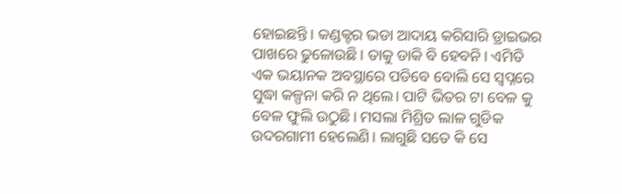ହୋଇଛନ୍ତି। କଣ୍ଡକ୍ଟର ଭଡା ଆଦାୟ କରିସାରି ଡ୍ରାଇଭର ପାଖରେ ଢୁଳୋଉଛି। ତାକୁ ଡାକି ବି ହେବନି। ଏମିତି ଏକ ଭୟାନକ ଅବସ୍ଥାରେ ପଡିବେ ବୋଲି ସେ ସ୍ବପ୍ନରେ ସୁଦ୍ଧା କଳ୍ପନା କରି ନ ଥିଲେ। ପାଟି ଭିତର ଟା ବେଳ କୁ ବେଳ ଫୁଲି ଉଠୁଛି। ମସଲା ମିଶ୍ରିତ ଲାଳ ଗୁଡିକ ଉଦରଗାମୀ ହେଲେଣି। ଲାଗୁଛି ସତେ କି ସେ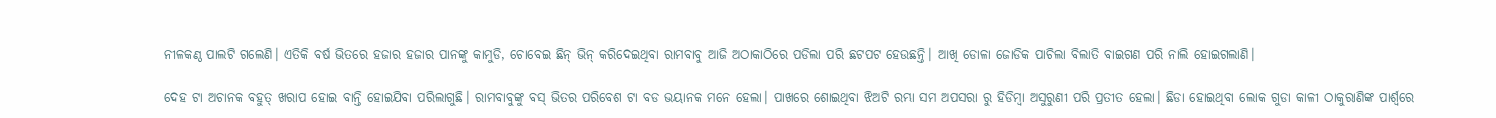ନୀଳକଣ୍ଠ ପାଲଟି ଗଲେଣି। ଏତିକି ବର୍ଷ ଭିତରେ ହଜାର ହଜାର ପାନଙ୍କୁ କାମୁଡି, ଚୋବେଇ ଛିନ୍ ଭିନ୍ କରିଦେଇଥିବା ରାମବାବୁ ଆଜି ଅଠାକାଠିରେ ପଡିଲା ପରି ଛଟପଟ ହେଉଛନ୍ତି। ଆଖି ଡୋଳା ଜୋଡିକ ପାଚିଲା ବିଲାତି ବାଇଗଣ ପରି ନାଲି ହୋଇଗଲାଣି।

ଦେହ ଟା ଅଚାନକ ବହୁତ୍ ଖରାପ ହୋଇ ବାନ୍ତି ହୋଇଯିବା ପରିଲାଗୁଛି। ରାମବାବୁଙ୍କୁ ବସ୍ ଭିତର ପରିବେଶ ଟା ବଡ ଭୟାନକ ମନେ ହେଲା। ପାଖରେ ଶୋଇଥିବା ଝିଅଟି ରମ୍ଭା ସମ ଅପସରା ରୁ ହିଡିମ୍ବା ଅସୁରୁଣୀ ପରି ପ୍ରତୀତ ହେଲା। ଛିଡା ହୋଇଥିବା ଲୋକ ଗୁଡା କାଳୀ ଠାକୁରାଣିଙ୍କ ପାର୍ଶ୍ବରେ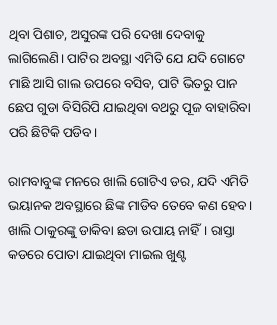ଥିବା ପିଶାଚ, ଅସୁରଙ୍କ ପରି ଦେଖା ଦେବାକୁ ଲାଗିଲେଣି। ପାଟିର ଅବସ୍ଥା ଏମିତି ଯେ ଯଦି ଗୋଟେ ମାଛି ଆସି ଗାଲ ଉପରେ ବସିବ, ପାଟି ଭିତରୁ ପାନ ଛେପ ଗୁଡା ବିସିରିପି ଯାଇଥିବା ବଥରୁ ପୂଜ ବାହାରିବା ପରି ଛିଟିକି ପଡିବ।

ରାମବାବୁଙ୍କ ମନରେ ଖାଲି ଗୋଟିଏ ଡର, ଯଦି ଏମିତି ଭୟାନକ ଅବସ୍ଥାରେ ଛିଙ୍କ ମାଡିବ ତେବେ କଣ ହେବ। ଖାଲି ଠାକୁରଙ୍କୁ ଡାକିବା ଛଡା ଉପାୟ ନାହିଁ। ରାସ୍ତା କଡରେ ପୋତା ଯାଇଥିବା ମାଇଲ ଖୁଣ୍ଟ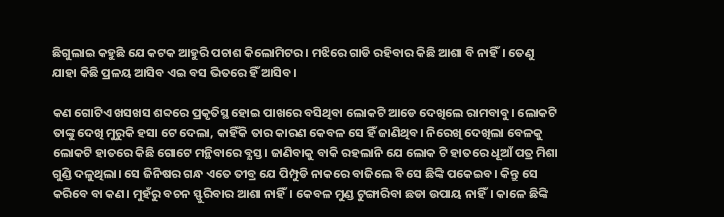ଛିଗୁଲାଇ କହୁଛି ଯେ କଟକ ଆହୁରି ପଚାଶ କିଲୋମିଟର। ମଝିରେ ଗାଡି ରହିବାର କିଛି ଆଶା ବି ନାହିଁ। ତେଣୁ ଯାହା କିଛି ପ୍ରଳୟ ଆସିବ ଏଇ ବସ ଭିତରେ ହିଁ ଆସିବ।

କଣ ଗୋଟିଏ ଖସଖସ ଶବ୍ଦରେ ପ୍ରକୃତିସ୍ଥ ହୋଇ ପାଖରେ ବସିଥିବା ଲୋକଟି ଆଡେ ଦେଖିଲେ ରାମବାବୁ। ଲୋକଟି ତାଙ୍କୁ ଦେଖି ମୁରୁକି ହସା ଟେ ଦେଲା, କାହିଁକି ତାର କାରଣ କେବଳ ସେ ହିଁ ଜାଣିଥିବ। ନିରେଖି ଦେଖିଲା ବେଳକୁ ଲୋକଟି ହାତରେ କିଛି ଗୋଟେ ମନ୍ଥିବାରେ ବ୍ଯସ୍ତ। ଜାଣିବାକୁ ବାକି ରହଲାନି ଯେ ଲୋକ ଟି ହାତରେ ଧୂଆଁ ପତ୍ର ମିଶା ଗୁଣ୍ଡି ଦଳୁଥିଲା। ସେ ଜିନିଷର ଗନ୍ଧ ଏତେ ତୀବ୍ର ଯେ ପିମ୍ପୁଡି ନାକରେ ବାଜିଲେ ବି ସେ ଛିଙ୍କି ପକେଇବ। କିନ୍ତୁ ସେ କରିବେ ବା କଣ। ମୁହଁରୁ ବଚନ ସ୍ଫୁରିବାର ଆଶା ନାହିଁ। କେବଳ ମୁଣ୍ଡ ଟୁଙ୍ଗାରିବା ଛଡା ଉପାୟ ନାହିଁ। କାଳେ ଛିଙ୍କି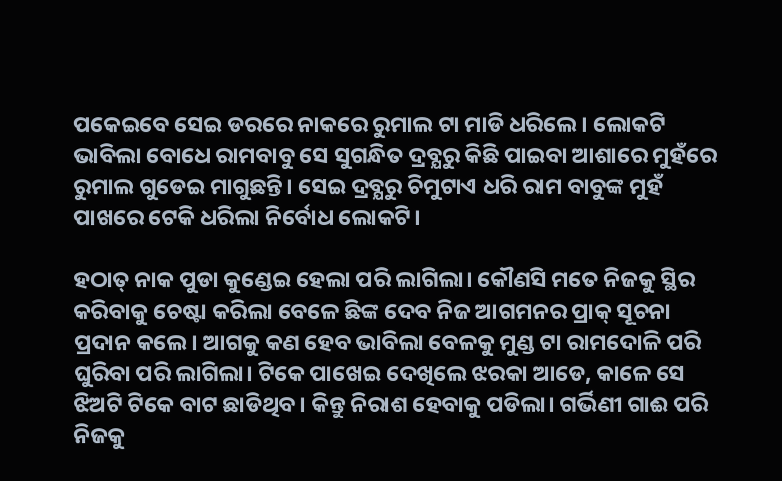ପକେଇବେ ସେଇ ଡରରେ ନାକରେ ରୁମାଲ ଟା ମାଡି ଧରିଲେ। ଲୋକଟି ଭାବିଲା ବୋଧେ ରାମବାବୁ ସେ ସୁଗନ୍ଧିତ ଦ୍ରବ୍ଯରୁ କିଛି ପାଇବା ଆଶାରେ ମୁହଁରେ ରୁମାଲ ଗୁଡେଇ ମାଗୁଛନ୍ତି। ସେଇ ଦ୍ରବ୍ଯରୁ ଚିମୁଟାଏ ଧରି ରାମ ବାବୁଙ୍କ ମୁହଁ ପାଖରେ ଟେକି ଧରିଲା ନିର୍ବୋଧ ଲୋକଟି।

ହଠାତ୍ ନାକ ପୁଡା କୁଣ୍ଡେଇ ହେଲା ପରି ଲାଗିଲା। କୌଣସି ମତେ ନିଜକୁ ସ୍ଥିର କରିବାକୁ ଚେଷ୍ଟା କରିଲା ବେଳେ ଛିଙ୍କ ଦେବ ନିଜ ଆଗମନର ପ୍ରାକ୍ ସୂଚନା ପ୍ରଦାନ କଲେ। ଆଗକୁ କଣ ହେବ ଭାବିଲା ବେଳକୁ ମୁଣ୍ଡ ଟା ରାମଦୋଳି ପରି ଘୁରିବା ପରି ଲାଗିଲା। ଟିକେ ପାଖେଇ ଦେଖିଲେ ଝରକା ଆଡେ, କାଳେ ସେ ଝିଅଟି ଟିକେ ବାଟ ଛାଡିଥିବ। କିନ୍ତୁ ନିରାଶ ହେବାକୁ ପଡିଲା। ଗର୍ଭିଣୀ ଗାଈ ପରି ନିଜକୁ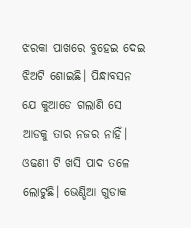ଝରକା ପାଖରେ ବୁହେଇ ଦେଇ ଝିଅଟି ଶୋଇଛି। ପିନ୍ଧାବସନ ଯେ କୁଆଡେ ଗଲାଣି ସେ ଆଡକୁ ତାର ନଜର ନାହିଁ। ଓଢଣୀ ଟି ଖସି ପାଦ ତଳେ ଲୋଟୁଛି। ଭେଣ୍ଡିଆ ଗୁଡାକ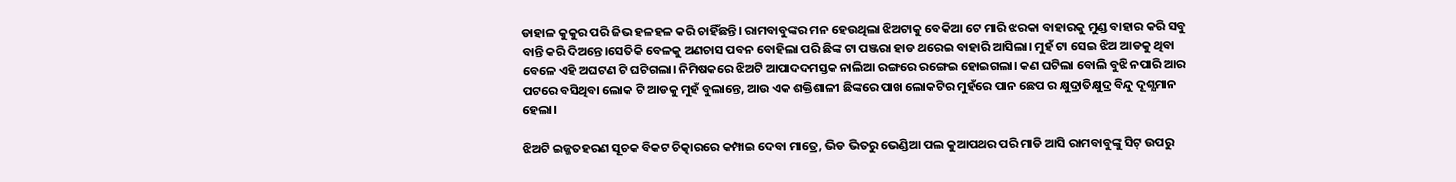ଡାହାଳ କୁକୁର ପରି ଜିଭ ହଳହଳ କରି ଚାହିଁଛନ୍ତି। ରାମବାବୁଙ୍କର ମନ ହେଉଥିଲା ଝିଅଟାକୁ ବେକିଆ ଟେ ମାରି ଝରକା ବାହାରକୁ ମୁଣ୍ଡ ବାହାର କରି ସବୁ ବାନ୍ତି କରି ଦିଅନ୍ତେ।ସେତିକି ବେଳକୁ ଅଣଚାସ ପବନ ବୋହିଲା ପରି ଛିଙ୍କ ଟା ପଞ୍ଜରା ହାଡ ଥରେଇ ବାହାରି ଆସିଲା। ମୁହଁ ଟା ସେଇ ଝିଅ ଆଡକୁ ଥିବା ବେଳେ ଏହି ଅଘଟଣ ଟି ଘଟିଗଲା। ନିମିଷକରେ ଝିଅଟି ଆପାଦଦମସ୍ତକ ନାଲିଆ ରଙ୍ଗରେ ରଙ୍ଗେଇ ହୋଇଗଲା। କଣ ଘଟିଲା ବୋଲି ବୁଝି ନପାରି ଆର ପଟରେ ବସିଥିବା ଲୋକ ଟି ଆଡକୁ ମୁହଁ ବୁଲାନ୍ତେ, ଆଉ ଏକ ଶକ୍ତିଶାଳୀ ଛିଙ୍କରେ ପାଖ ଲୋକଟିର ମୁହଁରେ ପାନ ଛେପ ର କ୍ଷୁଦ୍ରାତିକ୍ଷୁଦ୍ର ବିନ୍ଦୁ ଦୂଶ୍ଯମାନ ହେଲା।

ଝିଅଟି ଇଜ୍ଜତହରଣ ସୂଚକ ବିକଟ ଚିତ୍କାରରେ କମ୍ପାଇ ଦେବା ମାତ୍ରେ, ଭିଡ ଭିତରୁ ଭେଣ୍ଡିଆ ପଲ କୁଆପଥର ପରି ମାଡି ଆସି ରାମବାବୁଙ୍କୁ ସିଟ୍ ଉପରୁ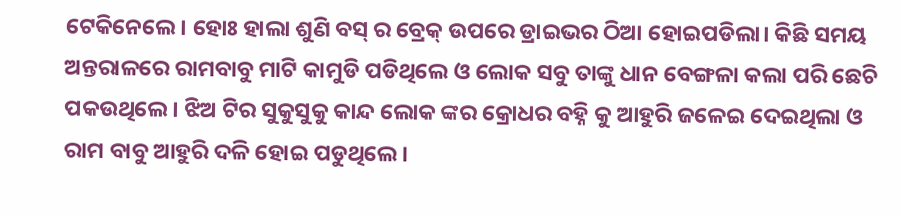ଟେକିନେଲେ। ହୋଃ ହାଲା ଶୁଣି ବସ୍ ର ବ୍ରେକ୍ ଉପରେ ଡ୍ରାଇଭର ଠିଆ ହୋଇପଡିଲା। କିଛି ସମୟ ଅନ୍ତରାଳରେ ରାମବାବୁ ମାଟି କାମୁଡି ପଡିଥିଲେ ଓ ଲୋକ ସବୁ ତାଙ୍କୁ ଧାନ ବେଙ୍ଗଳା କଲା ପରି ଛେଚି ପକଉଥିଲେ। ଝିଅ ଟିର ସୁକୁସୁକୁ କାନ୍ଦ ଲୋକ ଙ୍କର କ୍ରୋଧର ବହ୍ନି କୁ ଆହୁରି ଜଳେଇ ଦେଇଥିଲା ଓ ରାମ ବାବୁ ଆହୁରି ଦଳି ହୋଇ ପଡୁଥିଲେ।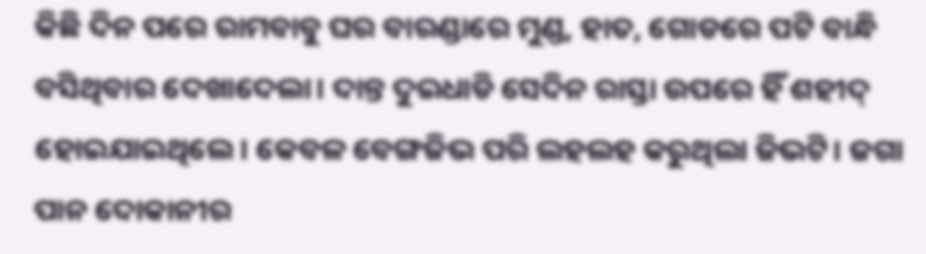କିଛି ଦିନ ପରେ ରାମବାବୁ ଘର ବାରଣ୍ଡାରେ ମୁଣ୍ଡ, ହାତ, ଗୋଡରେ ପଟି ବାନ୍ଧି ବସିଥିବାର ଦେଖାଦେଲା। ଦାନ୍ତ ଦୁଇଧାଡି ସେଦିନ ରାସ୍ତା ଉପରେ ହିଁ ଶହୀଦ୍ ହୋଇଯାଇଥିଲେ। କେବଳ ବେଙ୍ଗଜିଭ ପରି ଲହଲହ କରୁଥିଲା ଜିଭଟି। ଜଗା ପାନ ଦୋକାନୀର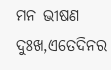ମନ ଭୀଷଣ ଦୁଃଖ,ଏତେଦିନର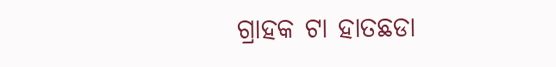ଗ୍ରାହକ ଟା ହାତଛଡା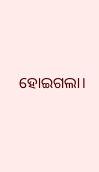ହୋଇଗଲା।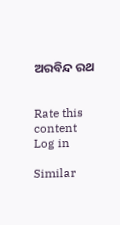ଅରବିନ୍ଦ ରଥ


Rate this content
Log in

Similar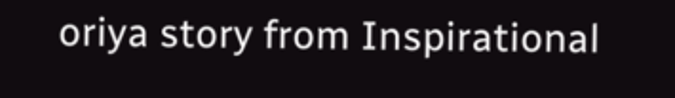oriya story from Inspirational